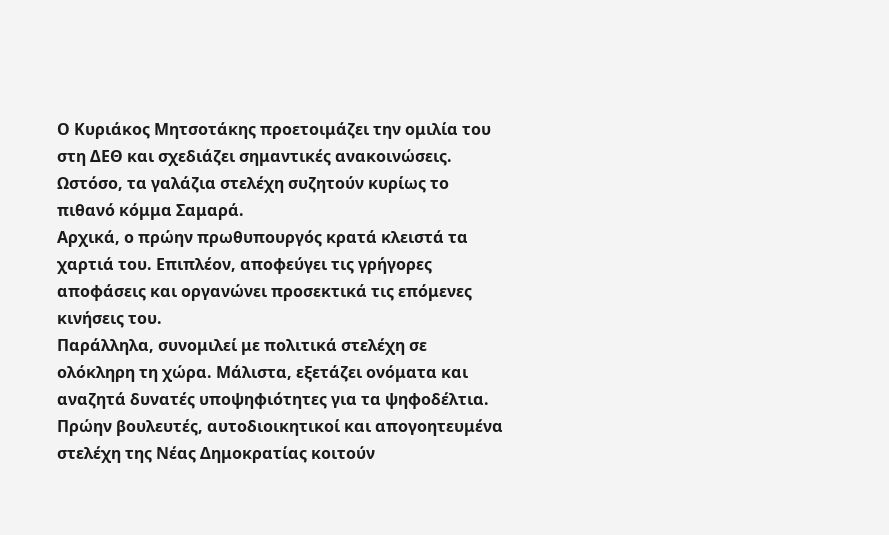Ο Κυριάκος Μητσοτάκης προετοιμάζει την ομιλία του στη ΔΕΘ και σχεδιάζει σημαντικές ανακοινώσεις.
Ωστόσο, τα γαλάζια στελέχη συζητούν κυρίως το πιθανό κόμμα Σαμαρά.
Αρχικά, ο πρώην πρωθυπουργός κρατά κλειστά τα χαρτιά του. Επιπλέον, αποφεύγει τις γρήγορες αποφάσεις και οργανώνει προσεκτικά τις επόμενες κινήσεις του.
Παράλληλα, συνομιλεί με πολιτικά στελέχη σε ολόκληρη τη χώρα. Μάλιστα, εξετάζει ονόματα και αναζητά δυνατές υποψηφιότητες για τα ψηφοδέλτια.
Πρώην βουλευτές, αυτοδιοικητικοί και απογοητευμένα στελέχη της Νέας Δημοκρατίας κοιτούν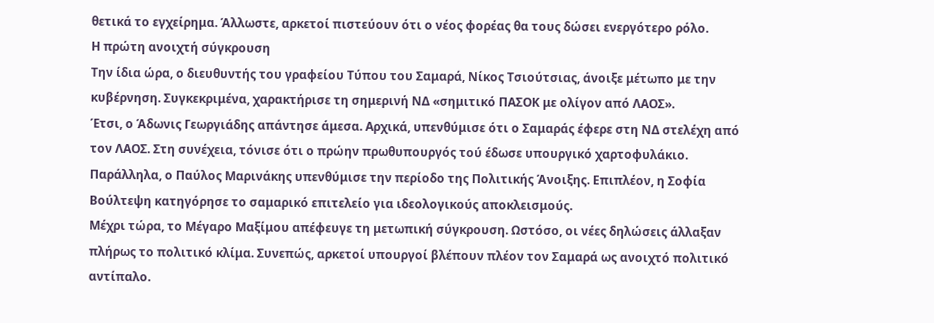θετικά το εγχείρημα. Άλλωστε, αρκετοί πιστεύουν ότι ο νέος φορέας θα τους δώσει ενεργότερο ρόλο.
Η πρώτη ανοιχτή σύγκρουση
Την ίδια ώρα, ο διευθυντής του γραφείου Τύπου του Σαμαρά, Νίκος Τσιούτσιας, άνοιξε μέτωπο με την κυβέρνηση. Συγκεκριμένα, χαρακτήρισε τη σημερινή ΝΔ «σημιτικό ΠΑΣΟΚ με ολίγον από ΛΑΟΣ».
Έτσι, ο Άδωνις Γεωργιάδης απάντησε άμεσα. Αρχικά, υπενθύμισε ότι ο Σαμαράς έφερε στη ΝΔ στελέχη από τον ΛΑΟΣ. Στη συνέχεια, τόνισε ότι ο πρώην πρωθυπουργός τού έδωσε υπουργικό χαρτοφυλάκιο.
Παράλληλα, ο Παύλος Μαρινάκης υπενθύμισε την περίοδο της Πολιτικής Άνοιξης. Επιπλέον, η Σοφία Βούλτεψη κατηγόρησε το σαμαρικό επιτελείο για ιδεολογικούς αποκλεισμούς.
Μέχρι τώρα, το Μέγαρο Μαξίμου απέφευγε τη μετωπική σύγκρουση. Ωστόσο, οι νέες δηλώσεις άλλαξαν πλήρως το πολιτικό κλίμα. Συνεπώς, αρκετοί υπουργοί βλέπουν πλέον τον Σαμαρά ως ανοιχτό πολιτικό αντίπαλο.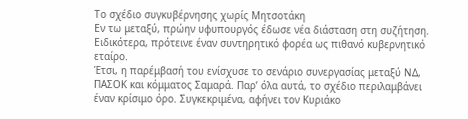Το σχέδιο συγκυβέρνησης χωρίς Μητσοτάκη
Εν τω μεταξύ, πρώην υφυπουργός έδωσε νέα διάσταση στη συζήτηση. Ειδικότερα, πρότεινε έναν συντηρητικό φορέα ως πιθανό κυβερνητικό εταίρο.
Έτσι, η παρέμβασή του ενίσχυσε το σενάριο συνεργασίας μεταξύ ΝΔ, ΠΑΣΟΚ και κόμματος Σαμαρά. Παρ’ όλα αυτά, το σχέδιο περιλαμβάνει έναν κρίσιμο όρο. Συγκεκριμένα, αφήνει τον Κυριάκο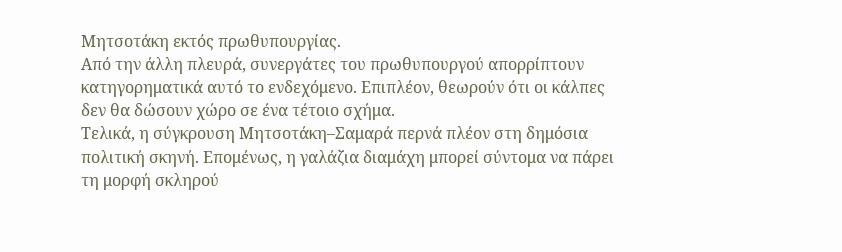Μητσοτάκη εκτός πρωθυπουργίας.
Από την άλλη πλευρά, συνεργάτες του πρωθυπουργού απορρίπτουν κατηγορηματικά αυτό το ενδεχόμενο. Επιπλέον, θεωρούν ότι οι κάλπες δεν θα δώσουν χώρο σε ένα τέτοιο σχήμα.
Τελικά, η σύγκρουση Μητσοτάκη–Σαμαρά περνά πλέον στη δημόσια πολιτική σκηνή. Επομένως, η γαλάζια διαμάχη μπορεί σύντομα να πάρει τη μορφή σκληρού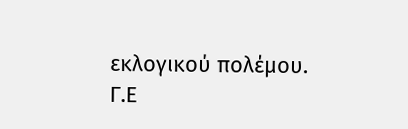εκλογικού πολέμου.
Γ.Ε